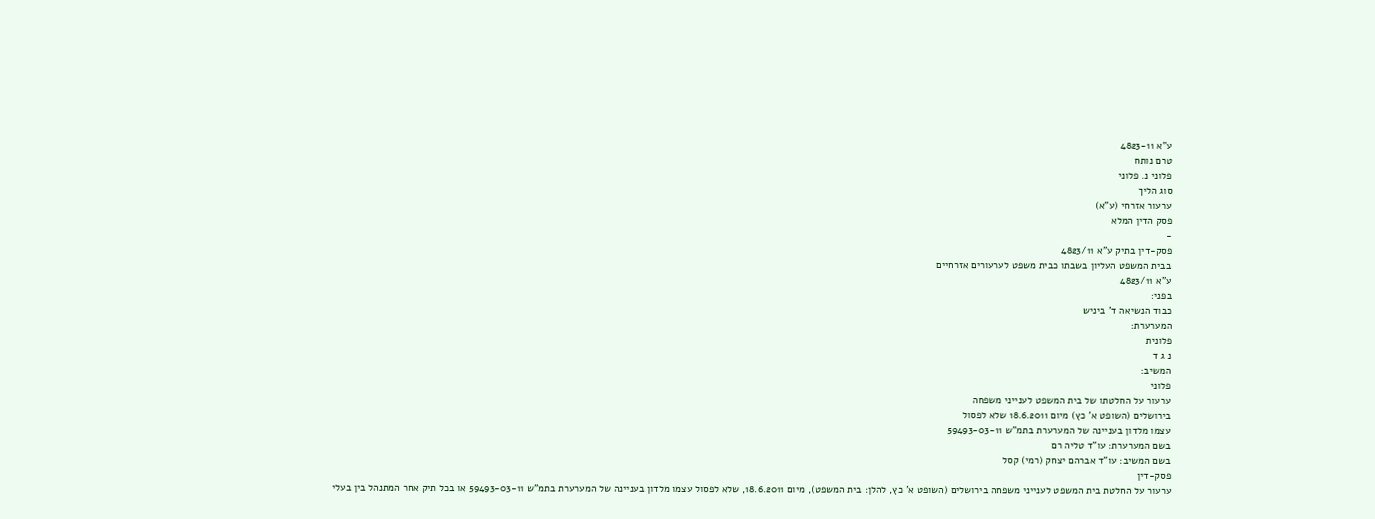ע"א 4823-11
טרם נותח
פלוני נ. פלוני
סוג הליך
ערעור אזרחי (ע"א)
פסק הדין המלא
-
פסק-דין בתיק ע"א 4823/11
בבית המשפט העליון בשבתו כבית משפט לערעורים אזרחיים
ע"א 4823/11
בפני:
כבוד הנשיאה ד' ביניש
המערערת:
פלונית
נ ג ד
המשיב:
פלוני
ערעור על החלטתו של בית המשפט לענייני משפחה
בירושלים (השופט א' כץ) מיום 18.6.2011 שלא לפסול
עצמו מלדון בעניינה של המערערת בתמ"ש 59493-03-11
בשם המערערת: עו"ד טליה רם
בשם המשיב: עו"ד אברהם יצחק (רמי) קסל
פסק-דין
ערעור על החלטת בית המשפט לענייני משפחה בירושלים (השופט א' כץ, להלן: בית המשפט), מיום 18.6.2011, שלא לפסול עצמו מלדון בעניינה של המערערת בתמ"ש 59493-03-11 או בכל תיק אחר המתנהל בין בעלי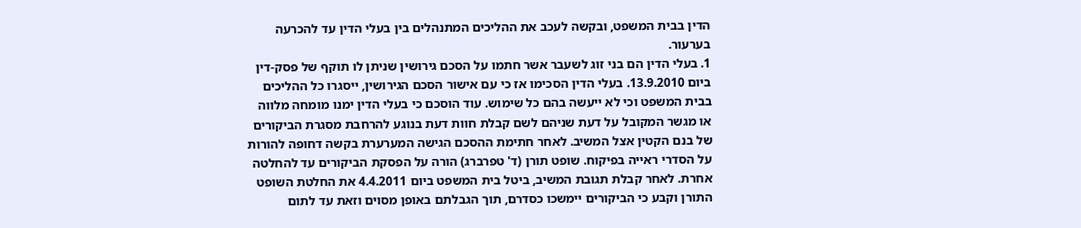הדין בבית המשפט, ובקשה לעכב את ההליכים המתנהלים בין בעלי הדין עד להכרעה בערעור.
1. בעלי הדין הם בני זוג לשעבר אשר חתמו על הסכם גירושין שניתן לו תוקף של פסק-דין ביום 13.9.2010. בעלי הדין הסכימו אז כי עם אישור הסכם הגירושין, ייסגרו כל ההליכים בבית המשפט וכי לא ייעשה בהם כל שימוש. עוד הוסכם כי בעלי הדין ימנו מומחה מלווה או מגשר המקובל על דעת שניהם לשם קבלת חוות דעת בנוגע להרחבת מסגרת הביקורים של בנם הקטין אצל המשיב. לאחר חתימת ההסכם הגישה המערערת בקשה דחופה להורות על הסדרי ראייה בפיקוח. שופט תורן (ד' טפרברג) הורה על הפסקת הביקורים עד להחלטה אחרת. לאחר קבלת תגובת המשיב, ביטל בית המשפט ביום 4.4.2011 את החלטת השופט התורן וקבע כי הביקורים יימשכו כסדרם, תוך הגבלתם באופן מסוים וזאת עד לתום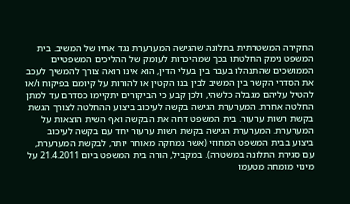החקירה המשטרתית בתלונה שהגישה המערערת נגד אחיו של המשיב. בית המשפט נימק החלטתו בכך שמהיכרות לעומק של ההליכים המשפטיים הממושכים שהתנהלו בעבר בין בעלי הדין, הוא אינו רואה צורך להמשיך לעכב את הסדרי הקשר בין המשיב לבין בנו הקטין או להורות על קיומם בפיקוח ו/או להטיל עליהם מגבלה כלשהי, ולכן קבע כי הביקורים יתקיימו כסדרם עד למתן החלטה אחרת. המערערת הגישה בקשה לעיכוב ביצוע ההחלטה לצורך הגשת בקשת רשות ערעור. בית המשפט דחה את הבקשה ואף השית הוצאות על המערערת. המערערת הגישה בקשת רשות ערעור יחד עם בקשה לעיכוב ביצוע בבית המשפט המחוזי (אשר נמחקה מאוחר יותר, לבקשת המערערת, עם סגירת התלונה במשטרה). במקביל, הורה בית המשפט ביום 21.4.2011 על מינוי מומחה מטעמו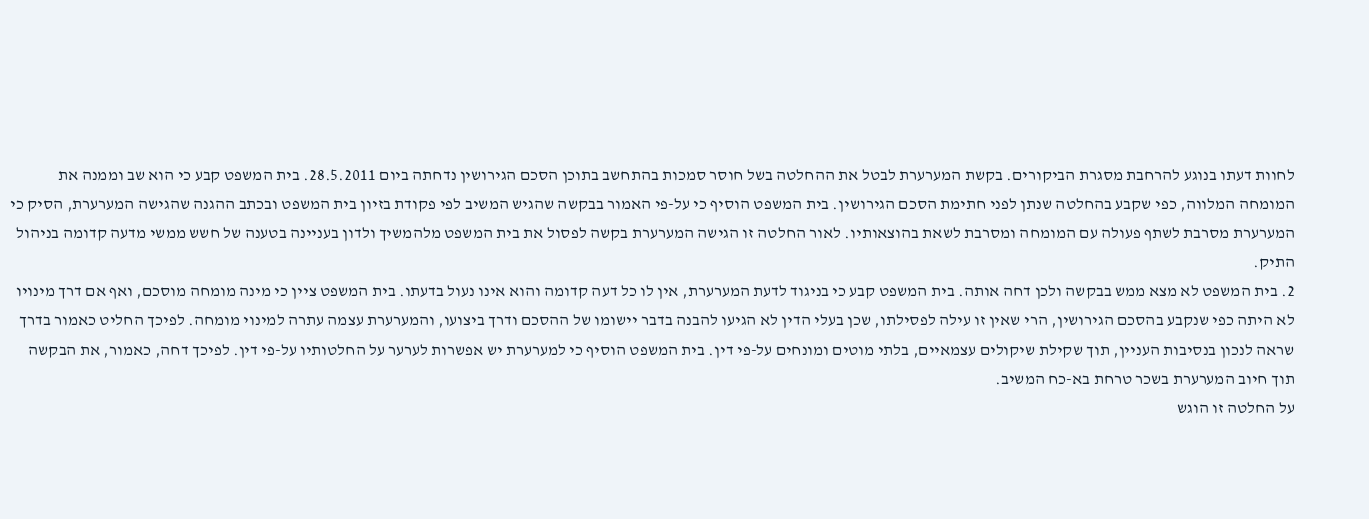לחוות דעתו בנוגע להרחבת מסגרת הביקורים. בקשת המערערת לבטל את ההחלטה בשל חוסר סמכות בהתחשב בתוכן הסכם הגירושין נדחתה ביום 28.5.2011. בית המשפט קבע כי הוא שב וממנה את המומחה המלווה, כפי שקבע בהחלטה שנתן לפני חתימת הסכם הגירושין. בית המשפט הוסיף כי על-פי האמור בבקשה שהגיש המשיב לפי פקודת בזיון בית המשפט ובכתב ההגנה שהגישה המערערת, הסיק כי המערערת מסרבת לשתף פעולה עם המומחה ומסרבת לשאת בהוצאותיו. לאור החלטה זו הגישה המערערת בקשה לפסול את בית המשפט מלהמשיך ולדון בעניינה בטענה של חשש ממשי מדעה קדומה בניהול התיק.
2. בית המשפט לא מצא ממש בבקשה ולכן דחה אותה. בית המשפט קבע כי בניגוד לדעת המערערת, אין לו כל דעה קדומה והוא אינו נעול בדעתו. בית המשפט ציין כי מינה מומחה מוסכם, ואף אם דרך מינויו לא היתה כפי שנקבע בהסכם הגירושין, הרי שאין זו עילה לפסילתו, שכן בעלי הדין לא הגיעו להבנה בדבר יישומו של ההסכם ודרך ביצועו, והמערערת עצמה עתרה למינוי מומחה. לפיכך החליט כאמור בדרך שראה לנכון בנסיבות העניין, תוך שקילת שיקולים עצמאיים, בלתי מוטים ומונחים על-פי דין. בית המשפט הוסיף כי למערערת יש אפשרות לערער על החלטותיו על-פי דין. לפיכך דחה, כאמור, את הבקשה תוך חיוב המערערת בשכר טרחת בא-כח המשיב.
על החלטה זו הוגש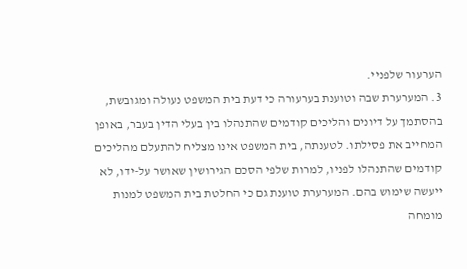הערעור שלפניי.
3. המערערת שבה וטוענת בערעורה כי דעת בית המשפט נעולה ומגובשת, בהסתמך על דיונים והליכים קודמים שהתנהלו בין בעלי הדין בעבר, באופן המחייב את פסילתו. לטענתה, בית המשפט אינו מצליח להתעלם מהליכים קודמים שהתנהלו לפניו, למרות שלפי הסכם הגירושין שאושר על-ידו, לא ייעשה שימוש בהם. המערערת טוענת גם כי החלטת בית המשפט למנות מומחה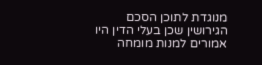מנוגדת לתוכן הסכם הגירושין שכן בעלי הדין היו אמורים למנות מומחה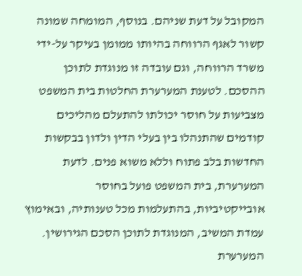המקובל על דעת שניהם. בנוסף, המומחה שמונה קשור לאגף הרווחה בהיותו ממומן בעיקר על-ידי משרד הרווחה, וגם עובדה זו מנוגדת לתוכן ההסכם. לטענת המערערת החלטות בית המשפט מצביעות על חוסר יכולתו להתעלם מהליכים קודמים שהתנהלו בין בעלי הדין ולדון בבקשות החדשות בלב פתוח וללא משוא פנים. לדעת המערערת, בית המשפט פועל בחוסר אובייקטיביות, בהתעלמות מכל טענותיה, ובאימוץ עמדת המשיב, המנוגדת לתוכן הסכם הגירושין. המערערת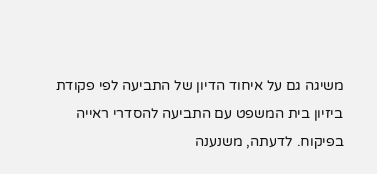משיגה גם על איחוד הדיון של התביעה לפי פקודת ביזיון בית המשפט עם התביעה להסדרי ראייה בפיקוח. לדעתה, משנענה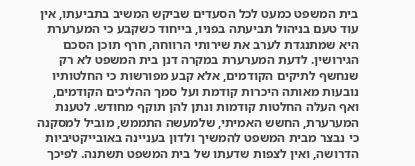בית המשפט כמעט לכל הסעדים שביקש המשיב בתביעתו, אין עוד טעם בניהול תביעתה בפניו, בייחוד כשקבע כי המערערת היא שמתנגדת לערב את שירותי הרווחה, חרף תוכן הסכם הגירושין. לדעת המערערת במקרה דנן בית המשפט לא רק שנחשף לתיקים הקודמים, אלא קבע מפורשות כי החלטותיו נובעות מאותה היכרות קודמת ועל סמך ההליכים הקודמים, ואף העלה החלטות קודמות ונתן להן תוקף מחודש. לטענת המערערת, החשש האמיתי, שלמעשה התממש, מוביל למסקנה כי נבצר מבית המשפט להמשיך ולדון בעניינה באובייקטיביות הדרושה, ואין לצפות שדעתו של בית המשפט תשתנה. לפיכך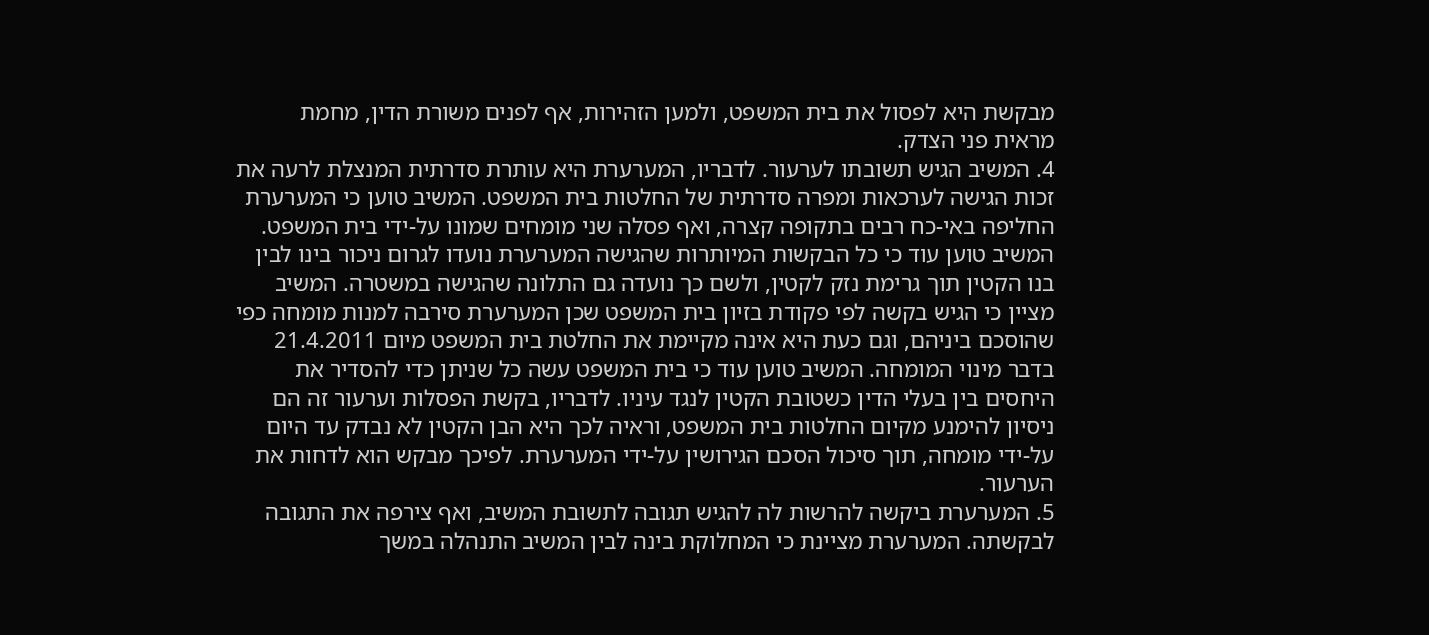מבקשת היא לפסול את בית המשפט, ולמען הזהירות, אף לפנים משורת הדין, מחמת מראית פני הצדק.
4. המשיב הגיש תשובתו לערעור. לדבריו, המערערת היא עותרת סדרתית המנצלת לרעה את זכות הגישה לערכאות ומפרה סדרתית של החלטות בית המשפט. המשיב טוען כי המערערת החליפה באי-כח רבים בתקופה קצרה, ואף פסלה שני מומחים שמונו על-ידי בית המשפט. המשיב טוען עוד כי כל הבקשות המיותרות שהגישה המערערת נועדו לגרום ניכור בינו לבין בנו הקטין תוך גרימת נזק לקטין, ולשם כך נועדה גם התלונה שהגישה במשטרה. המשיב מציין כי הגיש בקשה לפי פקודת בזיון בית המשפט שכן המערערת סירבה למנות מומחה כפי שהוסכם ביניהם, וגם כעת היא אינה מקיימת את החלטת בית המשפט מיום 21.4.2011 בדבר מינוי המומחה. המשיב טוען עוד כי בית המשפט עשה כל שניתן כדי להסדיר את היחסים בין בעלי הדין כשטובת הקטין לנגד עיניו. לדבריו, בקשת הפסלות וערעור זה הם ניסיון להימנע מקיום החלטות בית המשפט, וראיה לכך היא הבן הקטין לא נבדק עד היום על-ידי מומחה, תוך סיכול הסכם הגירושין על-ידי המערערת. לפיכך מבקש הוא לדחות את הערעור.
5. המערערת ביקשה להרשות לה להגיש תגובה לתשובת המשיב, ואף צירפה את התגובה לבקשתה. המערערת מציינת כי המחלוקת בינה לבין המשיב התנהלה במשך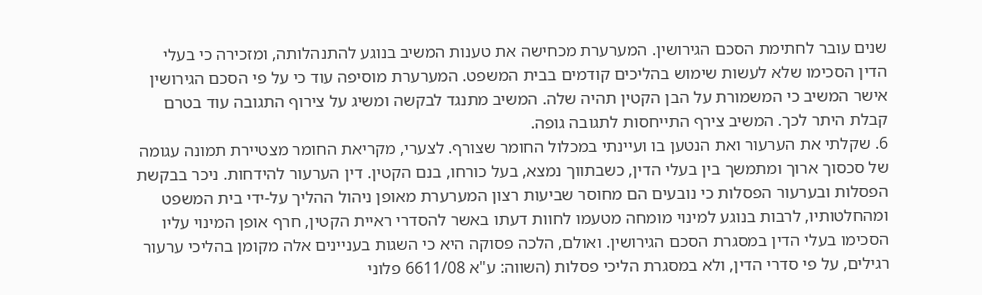שנים עובר לחתימת הסכם הגירושין. המערערת מכחישה את טענות המשיב בנוגע להתנהלותה, ומזכירה כי בעלי הדין הסכימו שלא לעשות שימוש בהליכים קודמים בבית המשפט. המערערת מוסיפה עוד כי על פי הסכם הגירושין אישר המשיב כי המשמורת על הבן הקטין תהיה שלה. המשיב מתנגד לבקשה ומשיג על צירוף התגובה עוד בטרם קבלת היתר לכך. המשיב צירף התייחסות לתגובה גופה.
6. שקלתי את הערעור ואת הנטען בו ועיינתי במכלול החומר שצורף. לצערי, מקריאת החומר מצטיירת תמונה עגומה של סכסוך ארוך ומתמשך בין בעלי הדין, כשבתווך נמצא, בעל כורחו, בנם הקטין. דין הערעור להידחות. ניכר בבקשת הפסלות ובערעור הפסלות כי נובעים הם מחוסר שביעות רצון המערערת מאופן ניהול ההליך על-ידי בית המשפט ומהחלטותיו, לרבות בנוגע למינוי מומחה מטעמו לחוות דעתו באשר להסדרי ראיית הקטין, חרף אופן המינוי עליו הסכימו בעלי הדין במסגרת הסכם הגירושין. ואולם, הלכה פסוקה היא כי השגות בעניינים אלה מקומן בהליכי ערעור רגילים, על פי סדרי הדין, ולא במסגרת הליכי פסלות (השווה: ע"א 6611/08 פלוני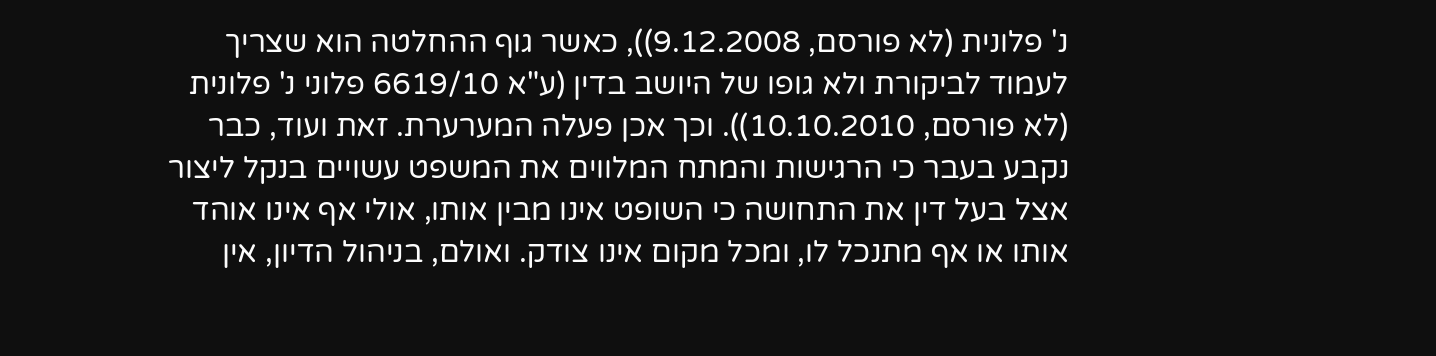נ' פלונית (לא פורסם, 9.12.2008)), כאשר גוף ההחלטה הוא שצריך לעמוד לביקורת ולא גופו של היושב בדין (ע"א 6619/10 פלוני נ' פלונית (לא פורסם, 10.10.2010)). וכך אכן פעלה המערערת. זאת ועוד, כבר נקבע בעבר כי הרגישות והמתח המלווים את המשפט עשויים בנקל ליצור אצל בעל דין את התחושה כי השופט אינו מבין אותו, אולי אף אינו אוהד אותו או אף מתנכל לו, ומכל מקום אינו צודק. ואולם, בניהול הדיון, אין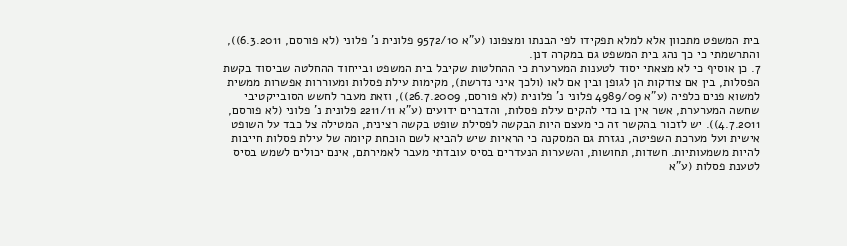בית המשפט מתכוון אלא למלא תפקידו לפי הבנתו ומצפונו (ע"א 9572/10 פלונית נ' פלוני (לא פורסם, 6.3.2011)), והתרשמתי כי כך נהג בית המשפט גם במקרה דנן.
7. כן אוסיף כי לא מצאתי יסוד לטענות המערערת כי ההחלטות שקיבל בית המשפט ובייחוד ההחלטה שביסוד בקשת הפסלות, בין אם צודקות הן לגופן ובין אם לאו (ולכך איני נדרשת), מקימות עילת פסלות ומעוררות אפשרות ממשית למשוא פנים כלפיה (ע"א 4989/09 פלוני נ' פלונית (לא פורסם, 26.7.2009)), וזאת מעבר לחשש הסובייקטיבי שחשה המערערת, אשר אין בו כדי להקים עילת פסלות, והדברים ידועים (ע"א 2211/11 פלונית נ' פלוני (לא פורסם, 4.7.2011)). יש לזכור בהקשר זה כי מעצם היות הבקשה לפסילת שופט בקשה רצינית, המטילה צל כבד על השופט אישית ועל מערכת השפיטה, נגזרת גם המסקנה כי הראיות שיש להביא לשם הוכחת קיומה של עילת פסלות חייבות להיות משמעותיות. חשדות, תחושות, והשערות הנעדרים בסיס עובדתי מעבר לאמירתם, אינם יכולים לשמש בסיס לטענת פסלות (ע"א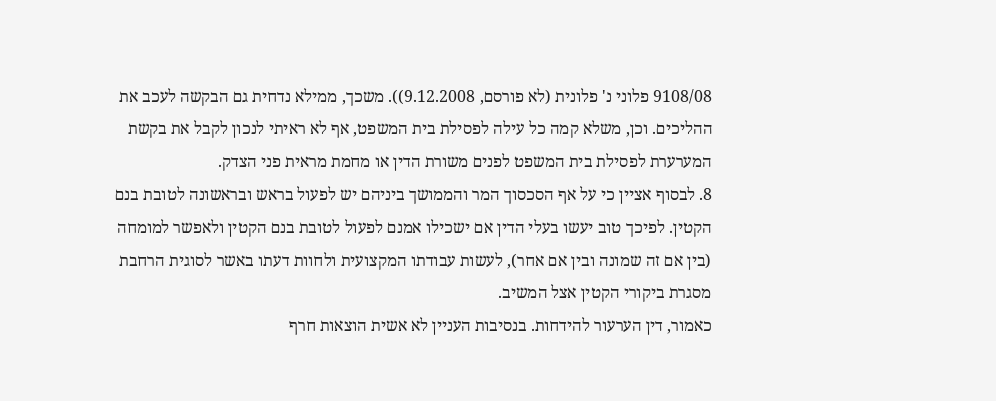9108/08 פלוני נ' פלונית (לא פורסם, 9.12.2008)). משכך, ממילא נדחית גם הבקשה לעכב את ההליכים. וכן, משלא קמה כל עילה לפסילת בית המשפט, אף לא ראיתי לנכון לקבל את בקשת המערערת לפסילת בית המשפט לפנים משורת הדין או מחמת מראית פני הצדק.
8. לבסוף אציין כי על אף הסכסוך המר והממושך ביניהם יש לפעול בראש ובראשונה לטובת בנם הקטין. לפיכך טוב יעשו בעלי הדין אם ישכילו אמנם לפעול לטובת בנם הקטין ולאפשר למומחה (בין אם זה שמונה ובין אם אחר), לעשות עבודתו המקצועית ולחוות דעתו באשר לסוגית הרחבת מסגרת ביקורי הקטין אצל המשיב.
כאמור, דין הערעור להידחות. בנסיבות העניין לא אשית הוצאות חרף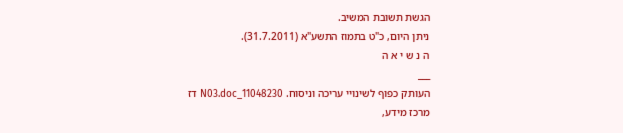הגשת תשובת המשיב.
ניתן היום, כ"ט בתמוז התשע"א (31.7.2011).
ה נ ש י א ה
___
העותק כפוף לשינויי עריכה וניסוח. 11048230_N03.doc דז
מרכז מידע,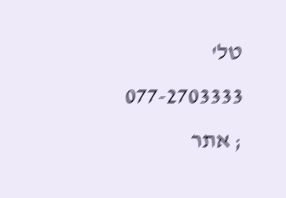טל' 077-2703333 ; אתר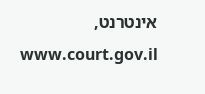אינטרנט, www.court.gov.il